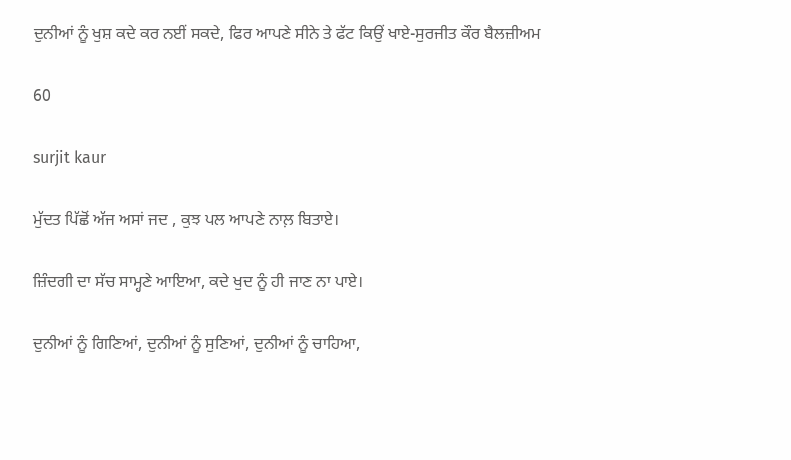ਦੁਨੀਆਂ ਨੂੰ ਖੁਸ਼ ਕਦੇ ਕਰ ਨਈਂ ਸਕਦੇ, ਫਿਰ ਆਪਣੇ ਸੀਨੇ ਤੇ ਫੱਟ ਕਿਉਂ ਖਾਏ-ਸੁਰਜੀਤ ਕੌਰ ਬੈਲਜ਼ੀਅਮ

60

surjit kaur

ਮੁੱਦਤ ਪਿੱਛੋਂ ਅੱਜ ਅਸਾਂ ਜਦ , ਕੁਝ ਪਲ ਆਪਣੇ ਨਾਲ਼ ਬਿਤਾਏ।

ਜ਼ਿੰਦਗੀ ਦਾ ਸੱਚ ਸਾਮ੍ਹਣੇ ਆਇਆ, ਕਦੇ ਖੁਦ ਨੂੰ ਹੀ ਜਾਣ ਨਾ ਪਾਏ।

ਦੁਨੀਆਂ ਨੂੰ ਗਿਣਿਆਂ, ਦੁਨੀਆਂ ਨੂੰ ਸੁਣਿਆਂ, ਦੁਨੀਆਂ ਨੂੰ ਚਾਹਿਆ,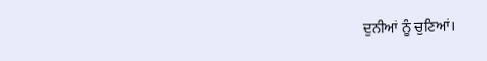ਦੁਨੀਆਂ ਨੂੰ ਚੁਣਿਆਂ।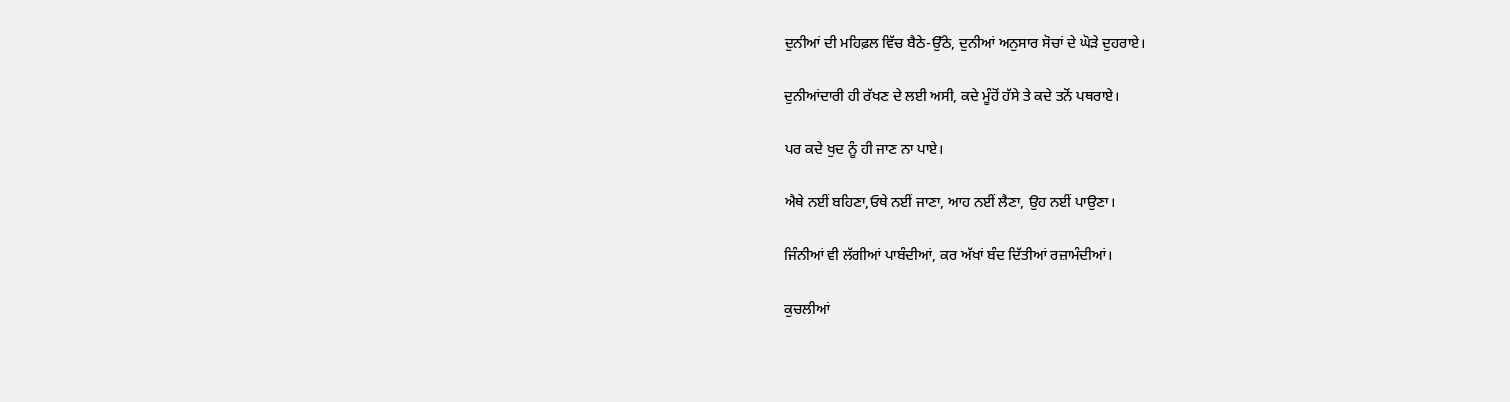ਦੁਨੀਆਂ ਦੀ ਮਹਿਫ਼ਲ ਵਿੱਚ ਬੈਠੇ-ਉੱਠੇ, ਦੁਨੀਆਂ ਅਨੁਸਾਰ ਸੋਚਾਂ ਦੇ ਘੋੜੇ ਦੁਹਰਾਏ।

ਦੁਨੀਆਂਦਾਰੀ ਹੀ ਰੱਖਣ ਦੇ ਲਈ ਅਸੀ, ਕਦੇ ਮੂੰਹੋਂ ਹੱਸੇ ਤੇ ਕਦੇ ਤਨੋਂ ਪਥਰਾਏ।

ਪਰ ਕਦੇ ਖੁਦ ਨੂੰ ਹੀ ਜਾਣ ਨਾ ਪਾਏ।

ਐਥੇ ਨਈਂ ਬਹਿਣਾ,ਓਥੇ ਨਈਂ ਜਾਣਾ, ਆਹ ਨਈਂ ਲੈਣਾ, ਉਹ ਨਈਂ ਪਾਉਣਾ।

ਜਿੰਨੀਆਂ ਵੀ ਲੱਗੀਆਂ ਪਾਬੰਦੀਆਂ, ਕਰ ਅੱਖਾਂ ਬੰਦ ਦਿੱਤੀਆਂ ਰਜ਼ਾਮੰਦੀਆਂ।

ਕੁਚਲੀਆਂ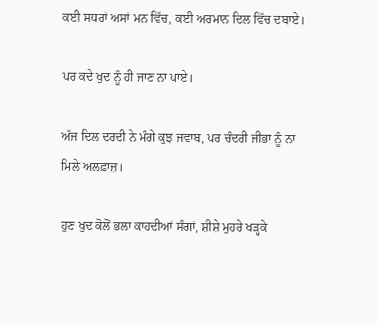ਕਈ ਸਧਰਾਂ ਅਸਾਂ ਮਨ ਵਿੱਚ, ਕਈ ਅਰਮਾਨ ਦਿਲ ਵਿੱਚ ਦਬਾਏ।

ਪਰ ਕਦੇ ਖੁਦ ਨੂੰ ਹੀ ਜਾਣ ਨਾ ਪਾਏ।

ਅੱਜ ਦਿਲ ਦਰਦੀ ਨੇ ਮੰਗੇ ਕੁਝ ਜਵਾਬ, ਪਰ ਚੰਦਰੀ ਜੀਭਾ ਨੂੰ ਨਾ ਮਿਲੇ ਅਲਫ਼ਾਜ਼।

ਹੁਣ ਖੁਦ ਕੋਲੋਂ ਭਲਾ ਕਾਹਦੀਆਂ ਸੰਗਾਂ, ਸ਼ੀਸ਼ੇ ਮੁਹਰੇ ਖੜ੍ਹਕੇ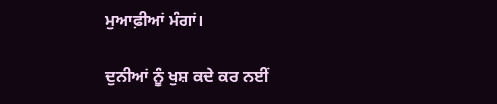ਮੁਆਫ਼ੀਆਂ ਮੰਗਾਂ।

ਦੁਨੀਆਂ ਨੂੰ ਖੁਸ਼ ਕਦੇ ਕਰ ਨਈਂ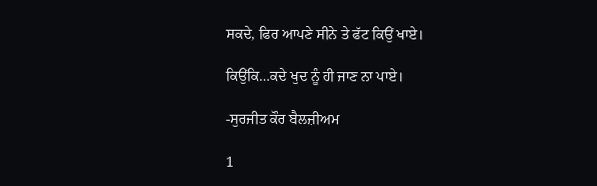ਸਕਦੇ, ਫਿਰ ਆਪਣੇ ਸੀਨੇ ਤੇ ਫੱਟ ਕਿਉਂ ਖਾਏ।

ਕਿਉਂਕਿ…ਕਦੇ ਖੁਦ ਨੂੰ ਹੀ ਜਾਣ ਨਾ ਪਾਏ।

-ਸੁਰਜੀਤ ਕੌਰ ਬੈਲਜ਼ੀਅਮ

1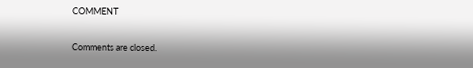COMMENT

Comments are closed.